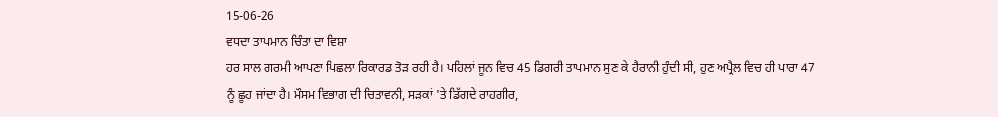15-06-26
ਵਧਦਾ ਤਾਪਮਾਨ ਚਿੰਤਾ ਦਾ ਵਿਸ਼ਾ
ਹਰ ਸਾਲ ਗਰਮੀ ਆਪਣਾ ਪਿਛਲਾ ਰਿਕਾਰਡ ਤੋੜ ਰਹੀ ਹੈ। ਪਹਿਲਾਂ ਜੂਨ ਵਿਚ 45 ਡਿਗਰੀ ਤਾਪਮਾਨ ਸੁਣ ਕੇ ਹੈਰਾਨੀ ਹੁੰਦੀ ਸੀ, ਹੁਣ ਅਪ੍ਰੈਲ ਵਿਚ ਹੀ ਪਾਰਾ 47 ਨੂੰ ਛੂਹ ਜਾਂਦਾ ਹੈ। ਮੌਸਮ ਵਿਭਾਗ ਦੀ ਚਿਤਾਵਨੀ, ਸੜਕਾਂ 'ਤੇ ਡਿੱਗਦੇ ਰਾਹਗੀਰ,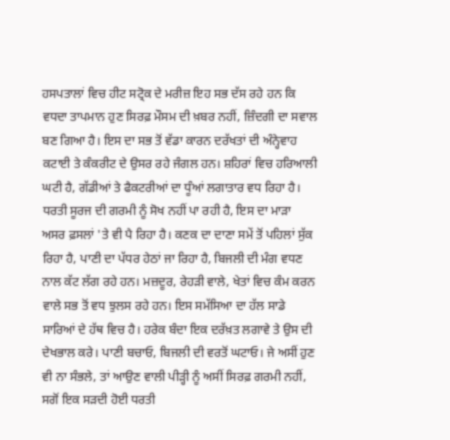ਹਸਪਤਾਲਾਂ ਵਿਚ ਹੀਟ ਸਟ੍ਰੋਕ ਦੇ ਮਰੀਜ਼ ਇਹ ਸਭ ਦੱਸ ਰਹੇ ਹਨ ਕਿ ਵਧਦਾ ਤਾਪਮਾਨ ਹੁਣ ਸਿਰਫ਼ ਮੌਸਮ ਦੀ ਖ਼ਬਰ ਨਹੀਂ, ਜ਼ਿੰਦਗੀ ਦਾ ਸਵਾਲ ਬਣ ਗਿਆ ਹੈ। ਇਸ ਦਾ ਸਭ ਤੋਂ ਵੱਡਾ ਕਾਰਨ ਦਰੱਖਤਾਂ ਦੀ ਅੰਨ੍ਹੇਵਾਹ ਕਟਾਈ ਤੇ ਕੰਕਰੀਟ ਦੇ ਉਸਰ ਰਹੇ ਜੰਗਲ ਹਨ। ਸ਼ਹਿਰਾਂ ਵਿਚ ਹਰਿਆਲੀ ਘਟੀ ਹੈ, ਗੱਡੀਆਂ ਤੇ ਫੈਕਟਰੀਆਂ ਦਾ ਧੂੰਆਂ ਲਗਾਤਾਰ ਵਧ ਰਿਹਾ ਹੈ। ਧਰਤੀ ਸੂਰਜ ਦੀ ਗਰਮੀ ਨੂੰ ਸੋਖ ਨਹੀਂ ਪਾ ਰਹੀ ਹੈ, ਇਸ ਦਾ ਮਾੜਾ ਅਸਰ ਫ਼ਸਲਾਂ 'ਤੇ ਵੀ ਪੈ ਰਿਹਾ ਹੈ। ਕਣਕ ਦਾ ਦਾਣਾ ਸਮੇਂ ਤੋਂ ਪਹਿਲਾਂ ਸੁੱਕ ਰਿਹਾ ਹੈ, ਪਾਣੀ ਦਾ ਪੱਧਰ ਹੇਠਾਂ ਜਾ ਰਿਹਾ ਹੈ, ਬਿਜਲੀ ਦੀ ਮੰਗ ਵਧਣ ਨਾਲ ਕੱਟ ਲੱਗ ਰਹੇ ਹਨ। ਮਜ਼ਦੂਰ, ਰੇਹੜੀ ਵਾਲੇ, ਖੇਤਾਂ ਵਿਚ ਕੰਮ ਕਰਨ ਵਾਲੇ ਸਭ ਤੋਂ ਵਧ ਝੁਲਸ ਰਹੇ ਹਨ। ਇਸ ਸਮੱਸਿਆ ਦਾ ਹੱਲ ਸਾਡੇ ਸਾਰਿਆਂ ਦੇ ਹੱਥ ਵਿਚ ਹੈ। ਹਰੇਕ ਬੰਦਾ ਇਕ ਦਰੱਖ਼ਤ ਲਗਾਵੇ ਤੇ ਉਸ ਦੀ ਦੇਖਭਾਲ ਕਰੇ। ਪਾਣੀ ਬਚਾਓ, ਬਿਜਲੀ ਦੀ ਵਰਤੋਂ ਘਟਾਓ। ਜੇ ਅਸੀਂ ਹੁਣ ਵੀ ਨਾ ਸੰਭਲੇ, ਤਾਂ ਆਉਣ ਵਾਲੀ ਪੀੜ੍ਹੀ ਨੂੰ ਅਸੀਂ ਸਿਰਫ਼ ਗਰਮੀ ਨਹੀਂ, ਸਗੋਂ ਇਕ ਸੜਦੀ ਹੋਈ ਧਰਤੀ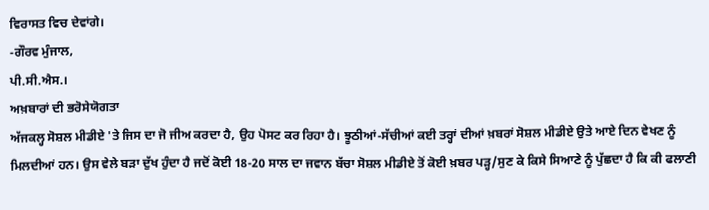ਵਿਰਾਸਤ ਵਿਚ ਦੇਵਾਂਗੇ।
-ਗੌਰਵ ਮੁੰਜਾਲ,
ਪੀ.ਸੀ.ਐਸ.।
ਅਖ਼ਬਾਰਾਂ ਦੀ ਭਰੋਸੇਯੋਗਤਾ
ਅੱਜਕਲ੍ਹ ਸੋਸ਼ਲ ਮੀਡੀਏ 'ਤੇ ਜਿਸ ਦਾ ਜੋ ਜੀਅ ਕਰਦਾ ਹੈ, ਉਹ ਪੋਸਟ ਕਰ ਰਿਹਾ ਹੈ। ਝੂਠੀਆਂ-ਸੱਚੀਆਂ ਕਈ ਤਰ੍ਹਾਂ ਦੀਆਂ ਖ਼ਬਰਾਂ ਸੋਸ਼ਲ ਮੀਡੀਏ ਉਤੇ ਆਏ ਦਿਨ ਵੇਖਣ ਨੂੰ ਮਿਲਦੀਆਂ ਹਨ। ਉਸ ਵੇਲੇ ਬੜਾ ਦੁੱਖ ਹੁੰਦਾ ਹੈ ਜਦੋਂ ਕੋਈ 18-20 ਸਾਲ ਦਾ ਜਵਾਨ ਬੱਚਾ ਸੋਸ਼ਲ ਮੀਡੀਏ ਤੋਂ ਕੋਈ ਖ਼ਬਰ ਪੜ੍ਹ/ਸੁਣ ਕੇ ਕਿਸੇ ਸਿਆਣੇ ਨੂੰ ਪੁੱਛਦਾ ਹੈ ਕਿ ਕੀ ਫਲਾਣੀ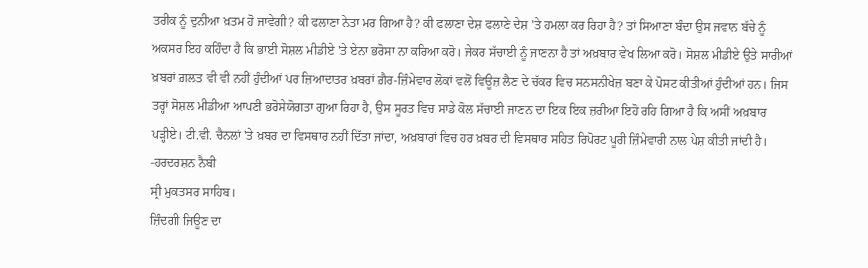ਤਰੀਕ ਨੂੰ ਦੁਨੀਆ ਖ਼ਤਮ ਹੋ ਜਾਵੇਗੀ? ਕੀ ਫਲਾਣਾ ਨੇਤਾ ਮਰ ਗਿਆ ਹੈ? ਕੀ ਫਲਾਣਾ ਦੇਸ਼ ਫਲਾਣੇ ਦੇਸ਼ 'ਤੇ ਹਮਲਾ ਕਰ ਰਿਹਾ ਹੈ? ਤਾਂ ਸਿਆਣਾ ਬੰਦਾ ਉਸ ਜਵਾਨ ਬੱਚੇ ਨੂੰ ਅਕਸਰ ਇਹ ਕਹਿੰਦਾ ਹੈ ਕਿ ਭਾਈ ਸੋਸ਼ਲ ਮੀਡੀਏ 'ਤੇ ਏਨਾ ਭਰੋਸਾ ਨਾ ਕਰਿਆ ਕਰੋ। ਜੇਕਰ ਸੱਚਾਈ ਨੂੰ ਜਾਣਨਾ ਹੈ ਤਾਂ ਅਖ਼ਬਾਰ ਵੇਖ ਲਿਆ ਕਰੋ। ਸੋਸ਼ਲ ਮੀਡੀਏ ਉਤੇ ਸਾਰੀਆਂ ਖ਼ਬਰਾਂ ਗ਼ਲਤ ਵੀ ਵੀ ਨਹੀਂ ਹੁੰਦੀਆਂ ਪਰ ਜ਼ਿਆਦਾਤਰ ਖ਼ਬਰਾਂ ਗ਼ੈਰ-ਜ਼ਿੰਮੇਵਾਰ ਲੋਕਾਂ ਵਲੋਂ ਵਿਊਜ਼ ਲੈਣ ਦੇ ਚੱਕਰ ਵਿਚ ਸਨਸਨੀਖੇਜ਼ ਬਣਾ ਕੇ ਪੋਸਟ ਕੀਤੀਆਂ ਹੁੰਦੀਆਂ ਹਨ। ਜਿਸ ਤਰ੍ਹਾਂ ਸੋਸ਼ਲ ਮੀਡੀਆ ਆਪਣੀ ਭਰੋਸੇਯੋਗਤਾ ਗੁਆ ਰਿਹਾ ਹੈ, ਉਸ ਸੂਰਤ ਵਿਚ ਸਾਡੇ ਕੋਲ ਸੱਚਾਈ ਜਾਣਨ ਦਾ ਇਕ ਇਕ ਜ਼ਰੀਆ ਇਹੋ ਰਹਿ ਗਿਆ ਹੈ ਕਿ ਅਸੀਂ ਅਖ਼ਬਾਰ ਪੜ੍ਹੀਏ। ਟੀ.ਵੀ. ਚੈਨਲਾਂ 'ਤੇ ਖ਼ਬਰ ਦਾ ਵਿਸਥਾਰ ਨਹੀਂ ਦਿੱਤਾ ਜਾਂਦਾ, ਅਖ਼ਬਾਰਾਂ ਵਿਚ ਹਰ ਖ਼ਬਰ ਦੀ ਵਿਸਥਾਰ ਸਹਿਤ ਰਿਪੋਰਟ ਪੂਰੀ ਜ਼ਿੰਮੇਵਾਰੀ ਨਾਲ ਪੇਸ਼ ਕੀਤੀ ਜਾਂਦੀ ਹੈ।
-ਹਰਦਰਸ਼ਨ ਨੈਬੀ
ਸ੍ਰੀ ਮੁਕਤਸਰ ਸਾਹਿਬ।
ਜ਼ਿੰਦਗੀ ਜਿਊਣ ਦਾ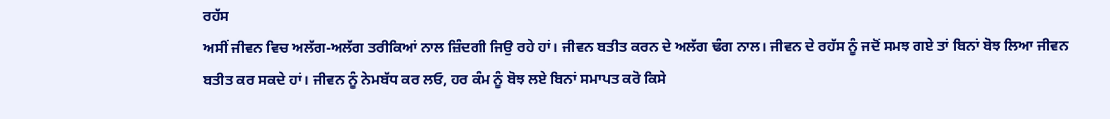ਰਹੱਸ
ਅਸੀਂ ਜੀਵਨ ਵਿਚ ਅਲੱਗ-ਅਲੱਗ ਤਰੀਕਿਆਂ ਨਾਲ ਜ਼ਿੰਦਗੀ ਜਿਉ ਰਹੇ ਹਾਂ। ਜੀਵਨ ਬਤੀਤ ਕਰਨ ਦੇ ਅਲੱਗ ਢੰਗ ਨਾਲ। ਜੀਵਨ ਦੇ ਰਹੱਸ ਨੂੰ ਜਦੋਂ ਸਮਝ ਗਏ ਤਾਂ ਬਿਨਾਂ ਬੋਝ ਲਿਆ ਜੀਵਨ ਬਤੀਤ ਕਰ ਸਕਦੇ ਹਾਂ। ਜੀਵਨ ਨੂੰ ਨੇਮਬੱਧ ਕਰ ਲਓ, ਹਰ ਕੰਮ ਨੂੰ ਬੋਝ ਲਏ ਬਿਨਾਂ ਸਮਾਪਤ ਕਰੋ ਕਿਸੇ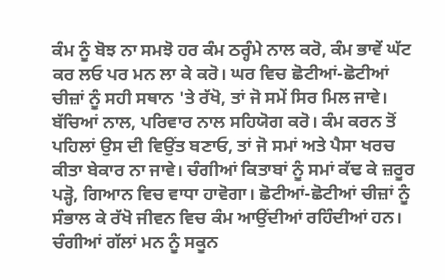ਕੰਮ ਨੂੰ ਬੋਝ ਨਾ ਸਮਝੋ ਹਰ ਕੰਮ ਠਰ੍ਹੰਮੇ ਨਾਲ ਕਰੋ, ਕੰਮ ਭਾਵੇਂ ਘੱਟ ਕਰ ਲਓ ਪਰ ਮਨ ਲਾ ਕੇ ਕਰੋ। ਘਰ ਵਿਚ ਛੋਟੀਆਂ-ਛੋਟੀਆਂ ਚੀਜ਼ਾਂ ਨੂੰ ਸਹੀ ਸਥਾਨ 'ਤੇ ਰੱਖੋ, ਤਾਂ ਜੋ ਸਮੇਂ ਸਿਰ ਮਿਲ ਜਾਵੇ।
ਬੱਚਿਆਂ ਨਾਲ, ਪਰਿਵਾਰ ਨਾਲ ਸਹਿਯੋਗ ਕਰੋ। ਕੰਮ ਕਰਨ ਤੋਂ ਪਹਿਲਾਂ ਉਸ ਦੀ ਵਿਉਂਤ ਬਣਾਓ, ਤਾਂ ਜੋ ਸਮਾਂ ਅਤੇ ਪੈਸਾ ਖਰਚ ਕੀਤਾ ਬੇਕਾਰ ਨਾ ਜਾਵੇ। ਚੰਗੀਆਂ ਕਿਤਾਬਾਂ ਨੂੰ ਸਮਾਂ ਕੱਢ ਕੇ ਜ਼ਰੂਰ ਪੜ੍ਹੋ, ਗਿਆਨ ਵਿਚ ਵਾਧਾ ਹਾਵੋਗਾ। ਛੋਟੀਆਂ-ਛੋਟੀਆਂ ਚੀਜ਼ਾਂ ਨੂੰ ਸੰਭਾਲ ਕੇ ਰੱਖੋ ਜੀਵਨ ਵਿਚ ਕੰਮ ਆਉਂਦੀਆਂ ਰਹਿੰਦੀਆਂ ਹਨ। ਚੰਗੀਆਂ ਗੱਲਾਂ ਮਨ ਨੂੰ ਸਕੂਨ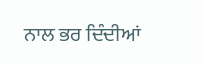ਨਾਲ ਭਰ ਦਿੰਦੀਆਂ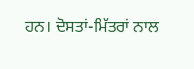ਹਨ। ਦੋਸਤਾਂ-ਮਿੱਤਰਾਂ ਨਾਲ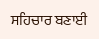ਸਹਿਚਾਰ ਬਣਾਈ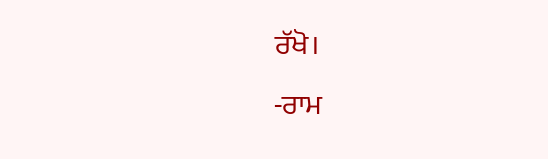ਰੱਖੋ।
-ਰਾਮ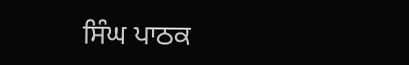ਸਿੰਘ ਪਾਠਕ